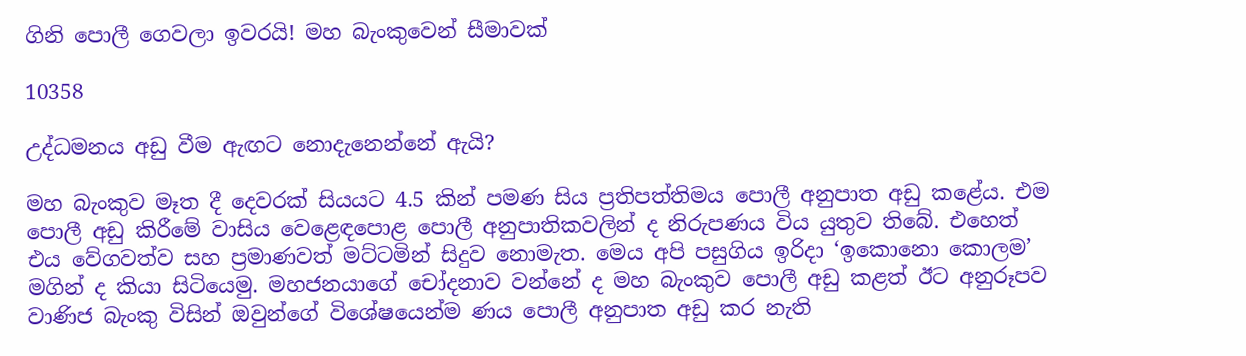ගිනි පොලී ගෙවලා ඉවරයි! මහ බැංකුවෙන් සීමාවක්

10358

උද්ධමනය අඩු වීම ඇඟට නොදැනෙන්නේ ඇයි?

මහ බැංකුව මෑත දී දෙවරක් සියයට 4.5 කින් පමණ සිය ප්‍රතිපත්තිමය පොලී අනුපාත අඩු කළේය. එම පොලී අඩු කිරීමේ වාසිය වෙළෙඳපොළ පොලී අනුපාතිකවලින් ද නිරුපණය විය යුතුව තිබේ. එහෙත් එය වේගවත්ව සහ ප්‍රමාණවත් මට්ටමින් සිදුව නොමැත. මෙය අපි පසුගිය ඉරිදා ‘ඉකොනො කොලම’ මගින් ද කියා සිටියෙමු. මහජනයාගේ චෝදනාව වන්නේ ද මහ බැංකුව පොලී අඩු කළත් ඊට අනුරූපව වාණිජ බැංකු විසින් ඔවුන්ගේ විශේෂයෙන්ම ණය පොලී අනුපාත අඩු කර නැති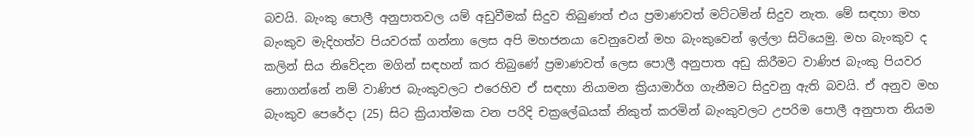බවයි. බැංකු පොලී අනුපාතවල යම් අඩුවීමක් සිදුව තිබුණත් එය ප්‍රමාණවත් මට්ටමින් සිදුව නැත. මේ සඳහා මහ බැංකුව මැදිහත්ව පියවරක් ගන්නා ලෙස අපි මහජනයා වෙනුවෙන් මහ බැංකුවෙන් ඉල්ලා සිටියෙමු. මහ බැංකුව ද කලින් සිය නිවේදන මගින් සඳහන් කර තිබුණේ ප්‍රමාණවත් ලෙස පොලී අනුපාත අඩු කිරීමට වාණිජ බැංකු පියවර නොගන්නේ නම් වාණිජ බැංකුවලට එරෙහිව ඒ සඳහා නියාමන ක්‍රියාමාර්ග ගැනීමට සිදුවනු ඇති බවයි. ඒ අනුව මහ බැංකුව පෙරේදා (25) සිට ක්‍රියාත්මක වන පරිදි චක්‍රලේඛයක් නිකුත් කරමින් බැංකුවලට උපරිම පොලී අනුපාත නියම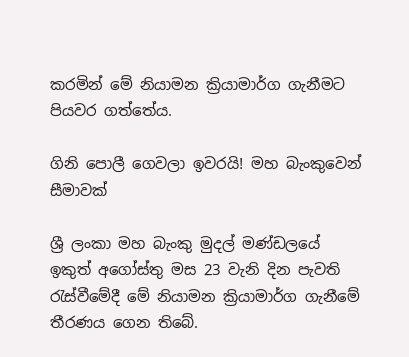කරමින් මේ නියාමන ක්‍රියාමාර්ග ගැනීමට පියවර ගත්තේය.

ගිනි පොලී ගෙවලා ඉවරයි! මහ බැංකුවෙන් සීමාවක්

ශ්‍රී ලංකා මහ බැංකු මුදල් මණ්ඩලයේ ඉකුත් අගෝස්තු මස 23 වැනි දින පැවති රැස්වීමේදී මේ නියාමන ක්‍රියාමාර්ග ගැනීමේ තීරණය ගෙන තිබේ.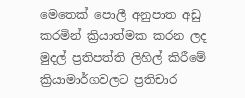මෙතෙක් පොලී අනුපාත අඩු කරමින් ක්‍රියාත්මක කරන ලද මුදල් ප්‍රතිපත්ති ලිහිල් කිරීමේ ක්‍රියාමාර්ගවලට ප්‍රතිචාර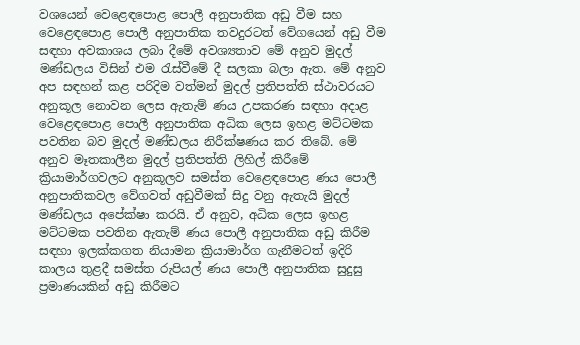වශයෙන් වෙළෙඳපොළ පොලී අනුපාතික අඩු වීම සහ වෙළෙඳපොළ පොලී අනුපාතික තවදුරටත් වේගයෙන් අඩු වීම සඳහා අවකාශය ලබා දීමේ අවශ්‍යතාව මේ අනුව මුදල් මණ්ඩලය විසින් එම රැස්වීමේ දී සලකා බලා ඇත. මේ අනුව අප සඳහන් කළ පරිදිම වත්මන් මුදල් ප්‍රතිපත්ති ස්ථාවරයට අනුකූල නොවන ලෙස ඇතැම් ණය උපකරණ සඳහා අදාළ වෙළෙඳපොළ පොලී අනුපාතික අධික ලෙස ඉහළ මට්ටමක පවතින බව මුදල් මණ්ඩලය නිරීක්ෂණය කර තිබේ. මේ අනුව මෑතකාලීන මුදල් ප්‍රතිපත්ති ලිහිල් කිරීමේ ක්‍රියාමාර්ගවලට අනුකූලව සමස්ත වෙළෙඳපොළ ණය පොලී අනුපාතිකවල වේගවත් අඩුවීමක් සිදු වනු ඇතැයි මුදල් මණ්ඩලය අපේක්ෂා කරයි. ඒ අනුව, අධික ලෙස ඉහළ මට්ටමක පවතින ඇතැම් ණය පොලී අනුපාතික අඩු කිරීම සඳහා ඉලක්කගත නියාමන ක්‍රියාමාර්ග ගැනීමටත් ඉදිරි කාලය තුළදී සමස්ත රුපියල් ණය පොලී අනුපාතික සුදුසු ප්‍රමාණයකින් අඩු කිරීමට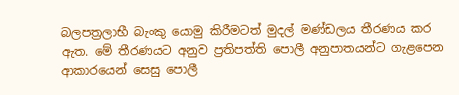බලපත්‍රලාභී බැංකු යොමු කිරීමටත් මුදල් මණ්ඩලය තීරණය කර ඇත. මේ තීරණයට අනුව ප්‍රතිපත්ති පොලී අනුපාතයන්ට ගැළපෙන ආකාරයෙන් සෙසු පොලී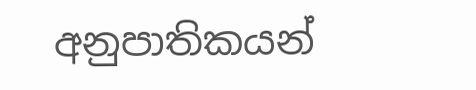අනුපාතිකයන්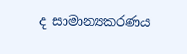ද සාමාන්‍යකරණය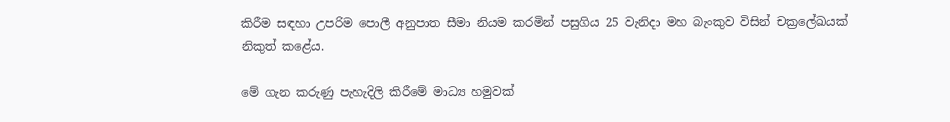කිරීම සඳහා උපරිම පොලී අනුපාත සීමා නියම කරමින් පසුගිය 25 වැනිදා මහ බැංකුව විසින් චක්‍රලේඛයක් නිකුත් කළේය.

මේ ගැන කරුණු පැහැදිලි කිරීමේ මාධ්‍ය හමුවක්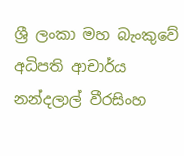ශ්‍රී ලංකා මහ බැංකුවේ අධිපති ආචාර්ය නන්දලාල් වීරසිංහ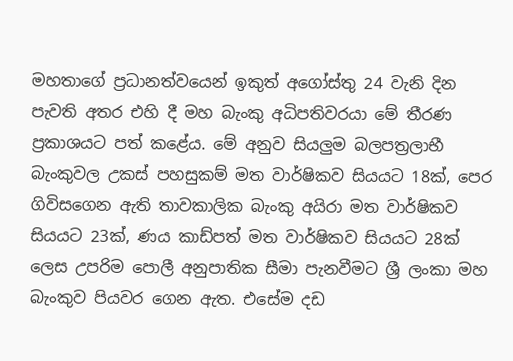මහතාගේ ප්‍රධානත්වයෙන් ඉකුත් අගෝස්තු 24 වැනි දින පැවති අතර එහි දී මහ බැංකු අධිපතිවරයා මේ තීරණ ප්‍රකාශයට පත් කළේය. මේ අනුව සියලුම බලපත්‍රලාභී බැංකුවල උකස් පහසුකම් මත වාර්ෂිකව සියයට 18ක්, පෙර ගිවිසගෙන ඇති තාවකාලික බැංකු අයිරා මත වාර්ෂිකව සියයට 23ක්, ණය කාඩ්පත් මත වාර්ෂිකව සියයට 28ක් ලෙස උපරිම පොලී අනුපාතික සීමා පැනවීමට ශ්‍රී ලංකා මහ බැංකුව පියවර ගෙන ඇත. එසේම දඩ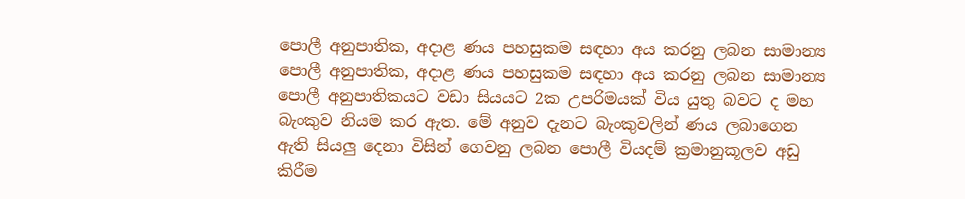පොලී අනුපාතික, අදාළ ණය පහසුකම සඳහා අය කරනු ලබන සාමාන්‍ය පොලී අනුපාතික, අදාළ ණය පහසුකම සඳහා අය කරනු ලබන සාමාන්‍ය පොලී අනුපාතිකයට වඩා සියයට 2ක උපරිමයක් විය යුතු බවට ද මහ බැංකුව නියම කර ඇත. මේ අනුව දැනට බැංකුවලින් ණය ලබාගෙන ඇති සියලු දෙනා විසින් ගෙවනු ලබන පොලී වියදම් ක්‍රමානුකූලව අඩු කිරීම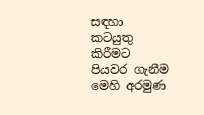සඳහා කටයුතු කිරීමට පියවර ගැනීම මෙහි අරමුණ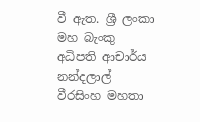වී ඇත. ශ්‍රී ලංකා මහ බැංකු අධිපති ආචාර්ය නන්දලාල් වීරසිංහ මහතා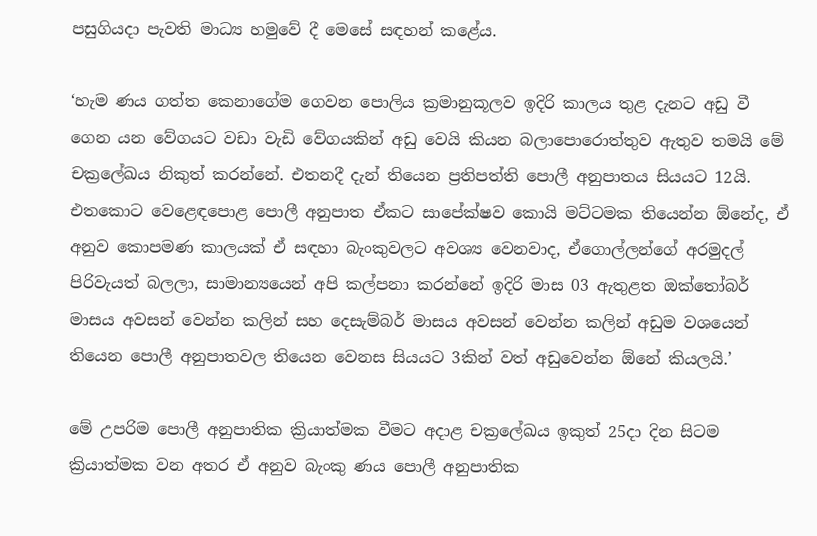පසුගියදා පැවති මාධ්‍ය හමුවේ දී මෙසේ සඳහන් කළේය.

‘හැම ණය ගත්ත කෙනාගේම ගෙවන පොලිය ක්‍රමානුකූලව ඉදිරි කාලය තුළ දැනට අඩු වී ගෙන යන වේගයට වඩා වැඩි වේගයකින් අඩු වෙයි කියන බලාපොරොත්තුව ඇතුව තමයි මේ චක්‍රලේඛය නිකුත් කරන්නේ. එතනදී දැන් තියෙන ප්‍රතිපත්ති පොලී අනුපාතය සියයට 12යි. එතකොට වෙළෙඳපොළ පොලී අනුපාත ඒකට සාපේක්ෂව කොයි මට්ටමක තියෙන්න ඕනේද, ඒ අනුව කොපමණ කාලයක් ඒ සඳහා බැංකුවලට අවශ්‍ය වෙනවාද, ඒගොල්ලන්ගේ අරමුදල් පිරිවැයත් බලලා, සාමාන්‍යයෙන් අපි කල්පනා කරන්නේ ඉදිරි මාස 03 ඇතුළත ඔක්තෝබර් මාසය අවසන් වෙන්න කලින් සහ දෙසැම්බර් මාසය අවසන් වෙන්න කලින් අඩුම වශයෙන් තියෙන පොලී අනුපාතවල තියෙන වෙනස සියයට 3කින් වත් අඩුවෙන්න ඕනේ කියලයි.’

මේ උපරිම පොලී අනුපාතික ක්‍රියාත්මක වීමට අදාළ චක්‍රලේඛය ඉකුත් 25දා දින සිටම ක්‍රියාත්මක වන අතර ඒ අනුව බැංකු ණය පොලී අනුපාතික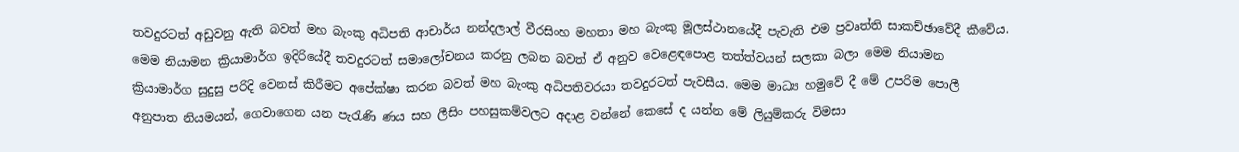තවදුරටත් අඩුවනු ඇති බවත් මහ බැංකු අධිපති ආචාර්ය නන්දලාල් වීරසිංහ මහතා මහ බැංකු මූලස්ථානයේදී පැවැති එම ප්‍රවෘත්ති සාකච්ඡාවේදී කීවේය. මෙම නියාමන ක්‍රියාමාර්ග ඉදිරියේදී තවදුරටත් සමාලෝචනය කරනු ලබන බවත් ඒ අනුව වෙළෙඳපොළ තත්ත්වයන් සලකා බලා මෙම නියාමන ක්‍රියාමාර්ග සුදුසු පරිදි වෙනස් කිරීමට අපේක්ෂා කරන බවත් මහ බැංකු අධිපතිවරයා තවදුරටත් පැවසීය. මෙම මාධ්‍ය හමුවේ දී මේ උපරිම පොලී අනුපාත නියමයන්, ගෙවාගෙන යන පැරැණි ණය සහ ලීසිං පහසුකම්වලට අදාළ වන්නේ කෙසේ ද යන්න මේ ලියුම්කරු විමසා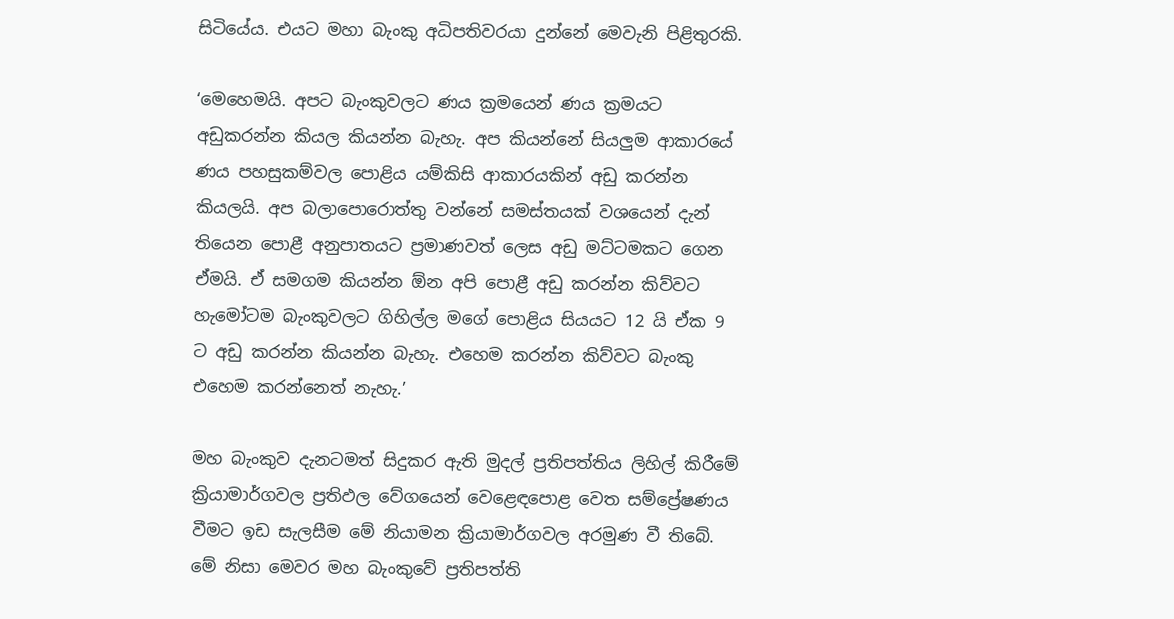සිටියේය. එයට මහා බැංකු අධිපතිවරයා දුන්නේ මෙවැනි පිළිතුරකි.

‘මෙහෙමයි. අපට බැංකුවලට ණය ක්‍රමයෙන් ණය ක්‍රමයට අඩුකරන්න කියල කියන්න බැහැ. අප කියන්නේ සියලුම ආකාරයේ ණය පහසුකම්වල පොළිය යම්කිසි ආකාරයකින් අඩු කරන්න කියලයි. අප බලාපොරොත්තු වන්නේ සමස්තයක් වශයෙන් දැන් තියෙන පොළී අනුපාතයට ප්‍රමාණවත් ලෙස අඩු මට්ටමකට ගෙන ඒමයි. ඒ සමගම කියන්න ඕන අපි පොළී අඩු කරන්න කිව්වට හැමෝටම බැංකුවලට ගිහිල්ල මගේ පොළිය සියයට 12 යි ඒක 9 ට අඩු කරන්න කියන්න බැහැ. එහෙම කරන්න කිව්වට බැංකු එහෙම කරන්නෙත් නැහැ.’

මහ බැංකුව දැනටමත් සිදුකර ඇති මුදල් ප්‍රතිපත්තිය ලිහිල් කිරීමේ ක්‍රියාමාර්ගවල ප්‍රතිඵල වේගයෙන් වෙළෙඳපොළ වෙත සම්ප්‍රේෂණය වීමට ඉඩ සැලසීම මේ නියාමන ක්‍රියාමාර්ගවල අරමුණ වී තිබේ. මේ නිසා මෙවර මහ බැංකුවේ ප්‍රතිපත්ති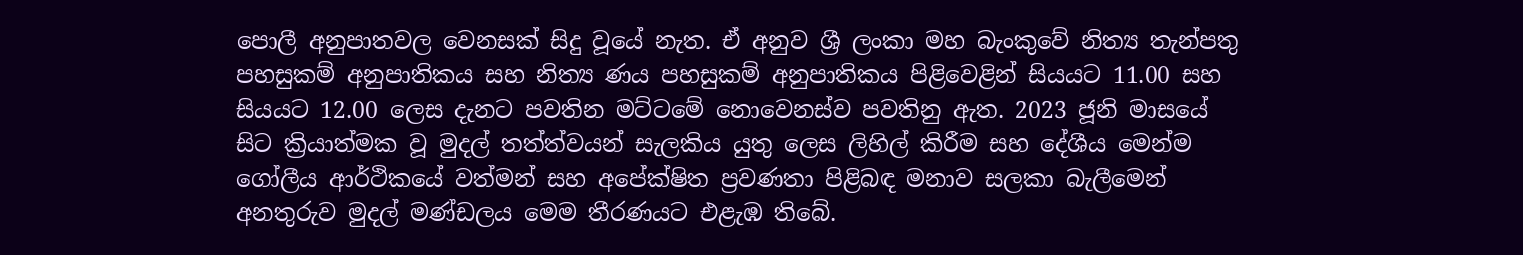පොලී අනුපාතවල වෙනසක් සිදු වූයේ නැත. ඒ අනුව ශ්‍රී ලංකා මහ බැංකුවේ නිත්‍ය තැන්පතු පහසුකම් අනුපාතිකය සහ නිත්‍ය ණය පහසුකම් අනුපාතිකය පිළිවෙළින් සියයට 11.00 සහ සියයට 12.00 ලෙස දැනට පවතින මට්ටමේ නොවෙනස්ව පවතිනු ඇත. 2023 ජූනි මාසයේ සිට ක්‍රියාත්මක වූ මුදල් තත්ත්වයන් සැලකිය යුතු ලෙස ලිහිල් කිරීම සහ දේශීය මෙන්ම ගෝලීය ආර්ථිකයේ වත්මන් සහ අපේක්ෂිත ප්‍රවණතා පිළිබඳ මනාව සලකා බැලීමෙන් අනතුරුව මුදල් මණ්ඩලය මෙම තීරණයට එළැඹ තිබේ.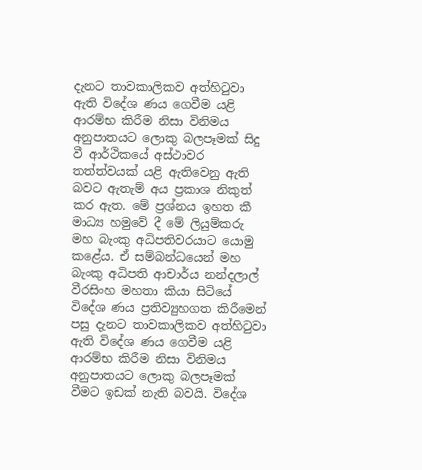දැනට තාවකාලිකව අත්හිටුවා ඇති විදේශ ණය ගෙවීම යළි ආරම්භ කිරීම නිසා විනිමය අනුපාතයට ලොකු බලපෑමක් සිදු වී ආර්ථිකයේ අස්ථාවර තත්ත්වයක් යළි ඇතිවෙනු ඇති බවට ඇතැම් අය ප්‍රකාශ නිකුත් කර ඇත. මේ ප්‍රශ්නය ඉහත කී මාධ්‍ය හමුවේ දී මේ ලියුම්කරු මහ බැංකු අධිපතිවරයාට යොමු කළේය. ඒ සම්බන්ධයෙන් මහ බැංකු අධිපති ආචාර්ය නන්දලාල් වීරසිංහ මහතා කියා සිටියේ විදේශ ණය ප්‍රතිව්‍යුහගත කිරීමෙන් පසු දැනට තාවකාලිකව අත්හිටුවා ඇති විදේශ ණය ගෙවීම යළි ආරම්භ කිරීම නිසා විනිමය අනුපාතයට ලොකු බලපෑමක් වීමට ඉඩක් නැති බවයි. විදේශ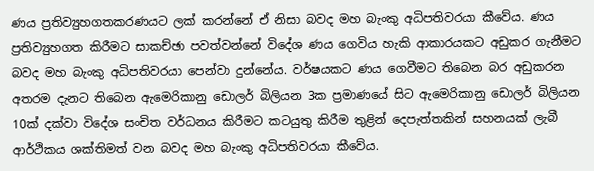ණය ප්‍රතිව්‍යුහගතකරණයට ලක් කරන්නේ ඒ නිසා බවද මහ බැංකු අධිපතිවරයා කීවේය. ණය ප්‍රතිව්‍යුහගත කිරීමට සාකච්ඡා පවත්වන්නේ විදේශ ණය ගෙවිය හැකි ආකාරයකට අඩුකර ගැනීමට බවද මහ බැංකු අධිපතිවරයා පෙන්වා දුන්නේය. වර්ෂයකට ණය ගෙවීමට තිබෙන බර අඩුකරන අතරම දැනට තිබෙන ඇමෙරිකානු ඩොලර් බිලියන 3ක ප්‍රමාණයේ සිට ඇමෙරිකානු ඩොලර් බිලියන 10ක් දක්වා විදේශ සංචිත වර්ධනය කිරීමට කටයුතු කිරීම තුළින් දෙපැත්තකින් සහනයක් ලැබී ආර්ථිකය ශක්තිමත් වන බවද මහ බැංකු අධිපතිවරයා කීවේය.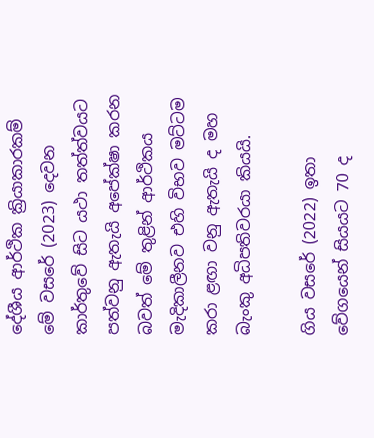දේශීය ආර්ථික ක්‍රියාකාරකම් මේ වසරේ (2023) දෙවන කාර්තුවේ සිට යථා තත්ත්වයට පත්වනු ඇතැයි අපේක්ෂා කරන බවත් මේ තුළින් ආර්ථිකය මැදිකාලීනව එහි විභව මට්ටම කරා ළඟා වනු ඇතැයි ද මහ බැංකු අධිපතිවරයා කියයි.

ගිය වසරේ (2022) ඉතා වේගයෙන් සියයට 70 ද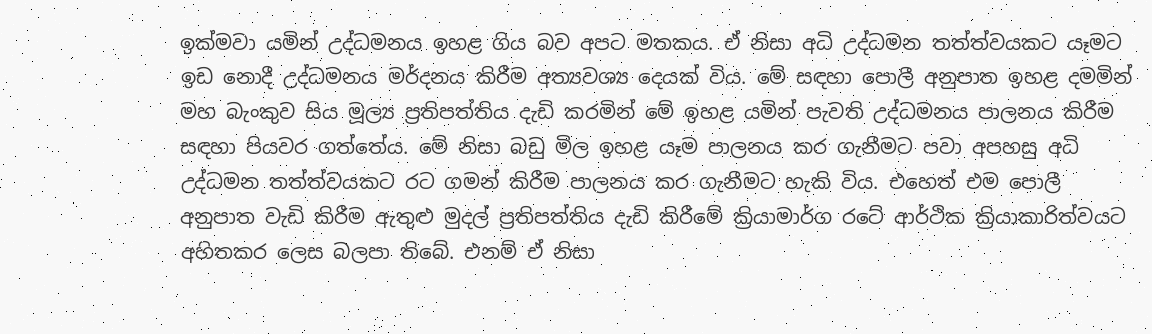ඉක්මවා යමින් උද්ධමනය ඉහළ ගිය බව අපට මතකය. ඒ නිසා අධි උද්ධමන තත්ත්වයකට යෑමට ඉඩ නොදී උද්ධමනය මර්දනය කිරීම අත්‍යවශ්‍ය දෙයක් විය. මේ සඳහා පොලී අනුපාත ඉහළ දමමින් මහ බැංකුව සිය මූල්‍ය ප්‍රතිපත්තිය දැඩි කරමින් මේ ඉහළ යමින් පැවති උද්ධමනය පාලනය කිරීම සඳහා පියවර ගත්තේය. මේ නිසා බඩු මිල ඉහළ යෑම පාලනය කර ගැනීමට පවා අපහසු අධි උද්ධමන තත්ත්වයකට රට ගමන් කිරීම පාලනය කර ගැනීමට හැකි විය. එහෙත් එම පොලී අනුපාත වැඩි කිරීම ඇතුළු මුදල් ප්‍රතිපත්තිය දැඩි කිරීමේ ක්‍රියාමාර්ග රටේ ආර්ථික ක්‍රියාකාරිත්වයට අහිතකර ලෙස බලපා තිබේ. එනම් ඒ නිසා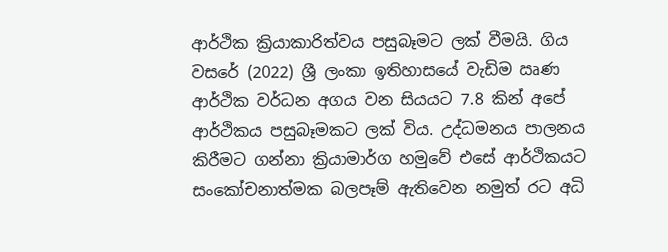ආර්ථික ක්‍රියාකාරිත්වය පසුබෑමට ලක් වීමයි. ගිය වසරේ (2022) ශ්‍රී ලංකා ඉතිහාසයේ වැඩිම ඍණ ආර්ථික වර්ධන අගය වන සියයට 7.8 කින් අපේ ආර්ථිකය පසුබෑමකට ලක් විය. උද්ධමනය පාලනය කිරීමට ගන්නා ක්‍රියාමාර්ග හමුවේ එසේ ආර්ථිකයට සංකෝචනාත්මක බලපෑම් ඇතිවෙන නමුත් රට අධි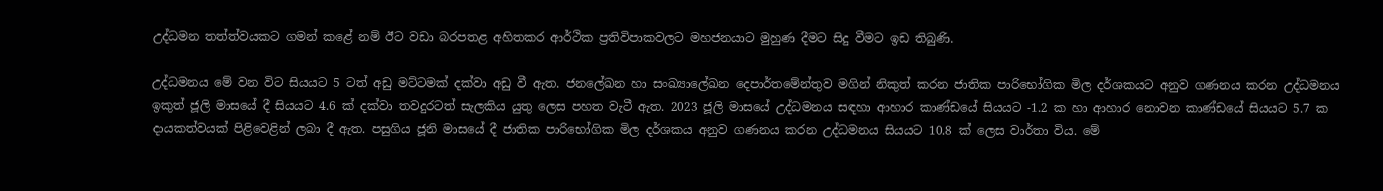උද්ධමන තත්ත්වයකට ගමන් කළේ නම් ඊට වඩා බරපතළ අහිතකර ආර්ථික ප්‍රතිවිපාකවලට මහජනයාට මුහුණ දීමට සිදු වීමට ඉඩ තිබුණි.

උද්ධමනය මේ වන විට සියයට 5 ටත් අඩු මට්ටමක් දක්වා අඩු වී ඇත. ජනලේඛන හා සංඛ්‍යාලේඛන දෙපාර්තමේන්තුව මගින් නිකුත් කරන ජාතික පාරිභෝගික මිල දර්ශකයට අනුව ගණනය කරන උද්ධමනය ඉකුත් ජූලි මාසයේ දී සියයට 4.6 ක් දක්වා තවදුරටත් සැලකිය යුතු ලෙස පහත වැටී ඇත. 2023 ජූලි මාසයේ උද්ධමනය සඳහා ආහාර කාණ්ඩයේ සියයට -1.2 ක හා ආහාර නොවන කාණ්ඩයේ සියයට 5.7 ක දායකත්වයක් පිළිවෙළින් ලබා දී ඇත. පසුගිය ජූනි මාසයේ දී ජාතික පාරිභෝගික මිල දර්ශකය අනුව ගණනය කරන උද්ධමනය සියයට 10.8 ක් ලෙස වාර්තා විය. මේ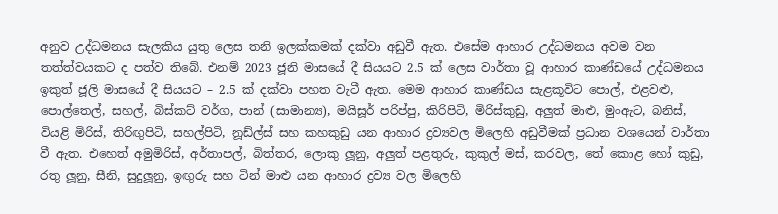අනුව උද්ධමනය සැලකිය යුතු ලෙස තනි ඉලක්කමක් දක්වා අඩුවී ඇත. එසේම ආහාර උද්ධමනය අවම වන තත්ත්වයකට ද පත්ව තිබේ. එනම් 2023 ජූනි මාසයේ දී සියයට 2.5 ක් ලෙස වාර්තා වූ ආහාර කාණ්ඩයේ උද්ධමනය ඉකුත් ජූලි මාසයේ දී සියයට – 2.5 ක් දක්වා පහත වැටී ඇත. මෙම ආහාර කාණ්ඩය සැළකූවිට පොල්, එළවළු, පොල්තෙල්, සහල්, බිස්කට් වර්ග, පාන් (සාමාන්‍ය), මයිසූර් පරිප්පු, කිරිපිටි, මිරිස්කුඩු, අලුත් මාළු, මුංඇට, බනිස්, වියළි මිරිස්, තිරිඟුපිටි, සහල්පිටි, නූඩ්ල්ස් සහ කහකුඩු යන ආහාර ද්‍රව්‍යවල මිලෙහි අඩුවීමක් ප්‍රධාන වශයෙන් වාර්තා වී ඇත. එහෙත් අමුමිරිස්, අර්තාපල්, බිත්තර, ලොකු ලූනු, අලුත් පළතුරු, කුකුල් මස්, කරවල, තේ කොළ හෝ කුඩු, රතු ලූනු, සීනි, සුදුලූනු, ඉඟුරු සහ ටින් මාළු යන ආහාර ද්‍රව්‍ය වල මිලෙහි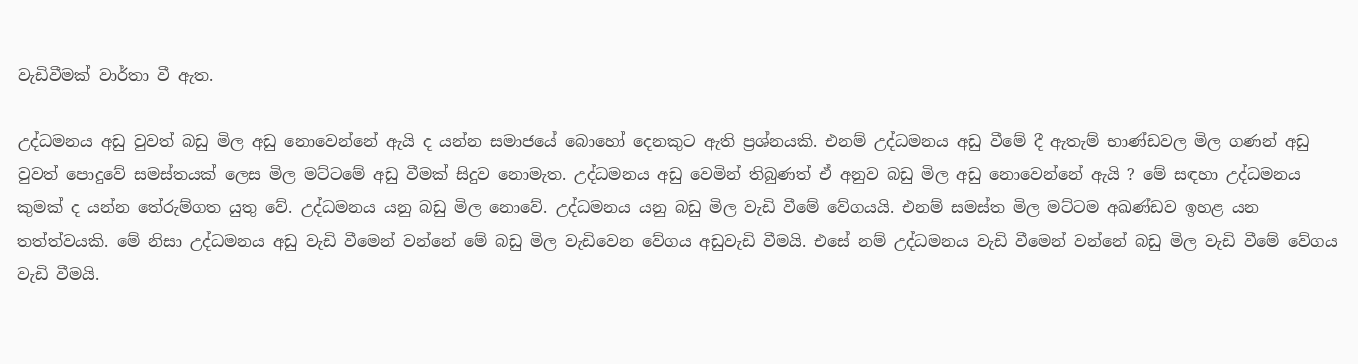වැඩිවීමක් වාර්තා වී ඇත.

උද්ධමනය අඩු වුවත් බඩු මිල අඩු නොවෙන්නේ ඇයි ද යන්න සමාජයේ බොහෝ දෙනකුට ඇති ප්‍රශ්නයකි. එනම් උද්ධමනය අඩු වීමේ දී ඇතැම් භාණ්ඩවල මිල ගණන් අඩු වුවත් පොදුවේ සමස්තයක් ලෙස මිල මට්ටමේ අඩු වීමක් සිදුව නොමැත. උද්ධමනය අඩු වෙමින් තිබුණත් ඒ අනුව බඩු මිල අඩු නොවෙන්නේ ඇයි ? මේ සඳහා උද්ධමනය කුමක් ද යන්න තේරුම්ගත යුතු වේ. උද්ධමනය යනු බඩු මිල නොවේ. උද්ධමනය යනු බඩු මිල වැඩි වීමේ වේගයයි. එනම් සමස්ත මිල මට්ටම අඛණ්ඩව ඉහළ යන තත්ත්වයකි. මේ නිසා උද්ධමනය අඩු වැඩි වීමෙන් වන්නේ මේ බඩු මිල වැඩිවෙන වේගය අඩුවැඩි වීමයි. එසේ නම් උද්ධමනය වැඩි වීමෙන් වන්නේ බඩු මිල වැඩි වීමේ වේගය වැඩි වීමයි.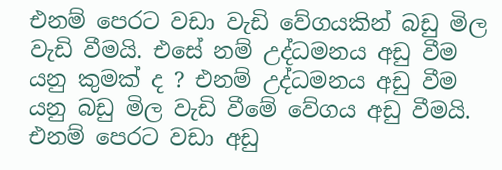එනම් පෙරට වඩා වැඩි වේගයකින් බඩු මිල වැඩි වීමයි. එසේ නම් උද්ධමනය අඩු වීම යනු කුමක් ද ? එනම් උද්ධමනය අඩු වීම යනු බඩු මිල වැඩි වීමේ වේගය අඩු වීමයි. එනම් පෙරට වඩා අඩු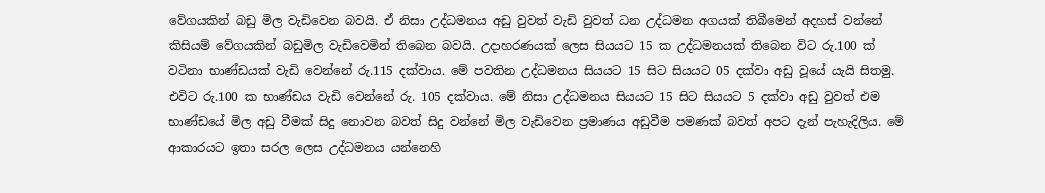වේගයකින් බඩු මිල වැඩිවෙන බවයි. ඒ නිසා උද්ධමනය අඩු වුවත් වැඩි වුවත් ධන උද්ධමන අගයක් තිබීමෙන් අදහස් වන්නේ කිසියම් වේගයකින් බඩුමිල වැඩිවෙමින් තිබෙන බවයි. උදාහරණයක් ලෙස සියයට 15 ක උද්ධමනයක් තිබෙන විට රු.100 ක් වටිනා භාණ්ඩයක් වැඩි වෙන්නේ රු.115 දක්වාය. මේ පවතින උද්ධමනය සියයට 15 සිට සියයට 05 දක්වා අඩු වූයේ යැයි සිතමු. එවිට රු.100 ක භාණ්ඩය වැඩි වෙන්නේ රු. 105 දක්වාය. මේ නිසා උද්ධමනය සියයට 15 සිට සියයට 5 දක්වා අඩු වුවත් එම භාණ්ඩයේ මිල අඩු වීමක් සිදු නොවන බවත් සිදු වන්නේ මිල වැඩිවෙන ප්‍රමාණය අඩුවීම පමණක් බවත් අපට දැන් පැහැදිලිය. මේ ආකාරයට ඉතා සරල ලෙස උද්ධමනය යන්නෙහි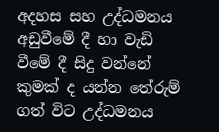අදහස සහ උද්ධමනය අඩුවීමේ දී හා වැඩි වීමේ දී සිදු වන්නේ කුමක් ද යන්න තේරුම් ගත් විට උද්ධමනය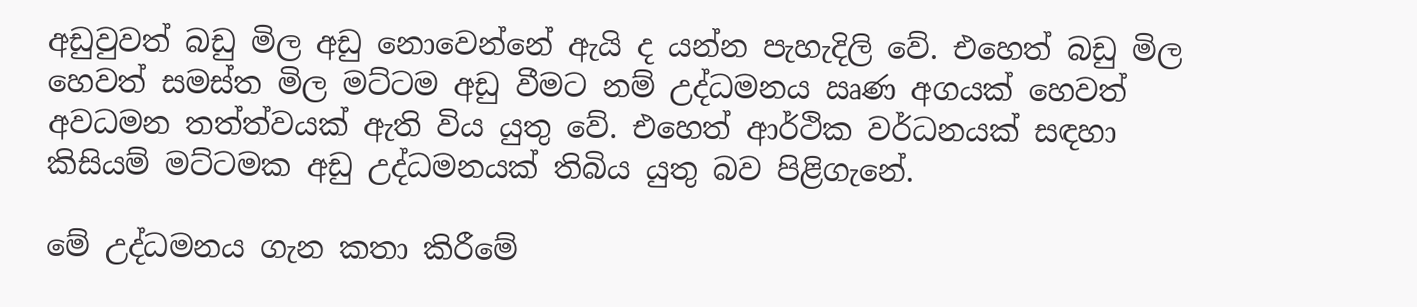අඩුවුවත් බඩු මිල අඩු නොවෙන්නේ ඇයි ද යන්න පැහැදිලි වේ. එහෙත් බඩු මිල හෙවත් සමස්ත මිල මට්ටම අඩු වීමට නම් උද්ධමනය ඍණ අගයක් හෙවත් අවධමන තත්ත්වයක් ඇති විය යුතු වේ. එහෙත් ආර්ථික වර්ධනයක් සඳහා කිසියම් මට්ටමක අඩු උද්ධමනයක් තිබිය යුතු බව පිළිගැනේ.

මේ උද්ධමනය ගැන කතා කිරීමේ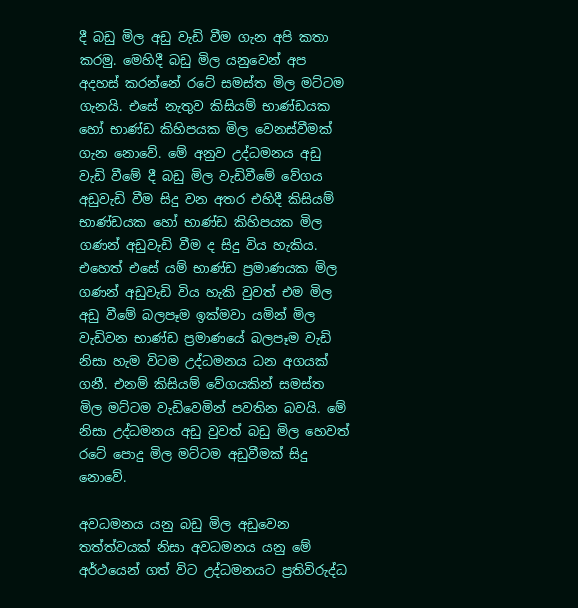දී බඩු මිල අඩු වැඩි වීම ගැන අපි කතා කරමු. මෙහිදී බඩු මිල යනුවෙන් අප අදහස් කරන්නේ රටේ සමස්ත මිල මට්ටම ගැනයි. එසේ නැතුව කිසියම් භාණ්ඩයක හෝ භාණ්ඩ කිහිපයක මිල වෙනස්වීමක් ගැන නොවේ. මේ අනුව උද්ධමනය අඩු වැඩි වීමේ දී බඩු මිල වැඩිවීමේ වේගය අඩුවැඩි වීම සිදු වන අතර එහිදී කිසියම් භාණ්ඩයක හෝ භාණ්ඩ කිහිපයක මිල ගණන් අඩුවැඩි වීම ද සිදු විය හැකිය. එහෙත් එසේ යම් භාණ්ඩ ප්‍රමාණයක මිල ගණන් අඩුවැඩි විය හැකි වුවත් එම මිල අඩු වීමේ බලපෑම ඉක්මවා යමින් මිල වැඩිවන භාණ්ඩ ප්‍රමාණයේ බලපෑම වැඩි නිසා හැම විටම උද්ධමනය ධන අගයක් ගනී. එනම් කිසියම් වේගයකින් සමස්ත මිල මට්ටම වැඩිවෙමින් පවතින බවයි. මේ නිසා උද්ධමනය අඩු වුවත් බඩු මිල හෙවත් රටේ පොදු මිල මට්ටම අඩුවීමක් සිදු නොවේ.

අවධමනය යනු බඩු මිල අඩුවෙන තත්ත්වයක් නිසා අවධමනය යනු මේ අර්ථයෙන් ගත් විට උද්ධමනයට ප්‍රතිවිරුද්ධ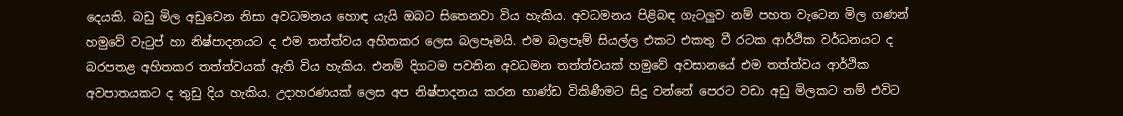දෙයකි. බඩු මිල අඩුවෙන නිසා අවධමනය හොඳ යැයි ඔබට සිතෙනවා විය හැකිය. අවධමනය පිළිබඳ ගැටලුව නම් පහත වැටෙන මිල ගණන් හමුවේ වැටුප් හා නිෂ්පාදනයට ද එම තත්ත්වය අහිතකර ලෙස බලපෑමයි. එම බලපෑම් සියල්ල එකට එකතු වී රටක ආර්ථික වර්ධනයට ද බරපතළ අහිතකර තත්ත්වයක් ඇති විය හැකිය. එනම් දිගටම පවතින අවධමන තත්ත්වයක් හමුවේ අවසානයේ එම තත්ත්වය ආර්ථික අවපාතයකට ද තුඩු දිය හැකිය. උදාහරණයක් ලෙස අප නිෂ්පාදනය කරන භාණ්ඩ විකිණීමට සිදු වන්නේ පෙරට වඩා අඩු මිලකට නම් එවිට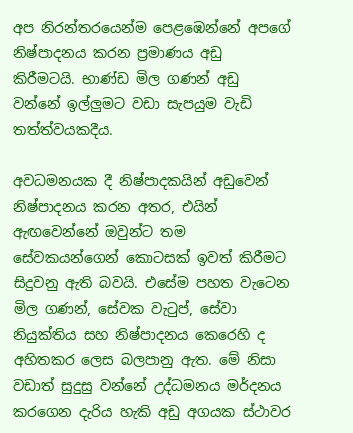අප නිරන්තරයෙන්ම පෙළඹෙන්නේ අපගේ නිෂ්පාදනය කරන ප්‍රමාණය අඩු කිරීමටයි. භාණ්ඩ මිල ගණන් අඩු වන්නේ ඉල්ලුමට වඩා සැපයුම වැඩි තත්ත්වයකදීය.

අවධමනයක දී නිෂ්පාදකයින් අඩුවෙන් නිෂ්පාදනය කරන අතර, එයින් ඇඟවෙන්නේ ඔවුන්ට තම සේවකයන්ගෙන් කොටසක් ඉවත් කිරීමට සිදුවනු ඇති බවයි. එසේම පහත වැටෙන මිල ගණන්, සේවක වැටුප්, සේවා නියුක්තිය සහ නිෂ්පාදනය කෙරෙහි ද අහිතකර ලෙස බලපානු ඇත. මේ නිසා වඩාත් සුදුසු වන්නේ උද්ධමනය මර්දනය කරගෙන දැරිය හැකි අඩු අගයක ස්ථාවර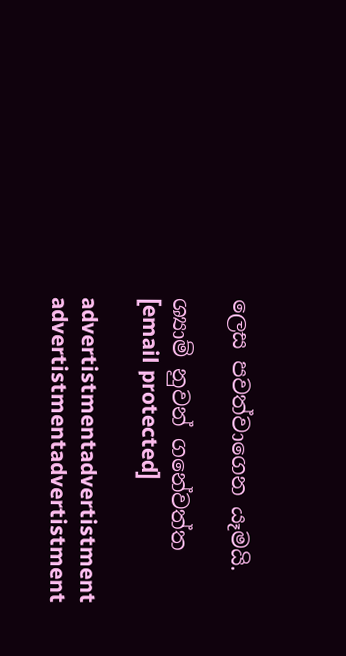ලෙස පවත්වාගෙන යෑමයි.

ශ්‍යාම් නුවන් ගනේවත්ත
[email protected]

advertistmentadvertistment
advertistmentadvertistment